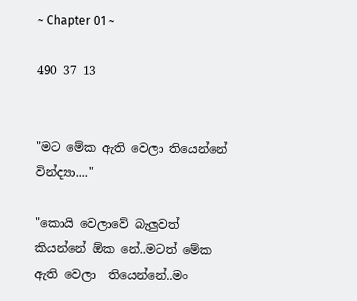~ Chapter 01 ~

490 37 13


"මට මේක ඇති වෙලා තියෙන්නේ වින්ද්‍යා...."

"කොයි වෙලාවේ බැලුවත් කියන්නේ ඕක නේ..මටත් මේක ඇති වෙලා  තියෙන්නේ..මං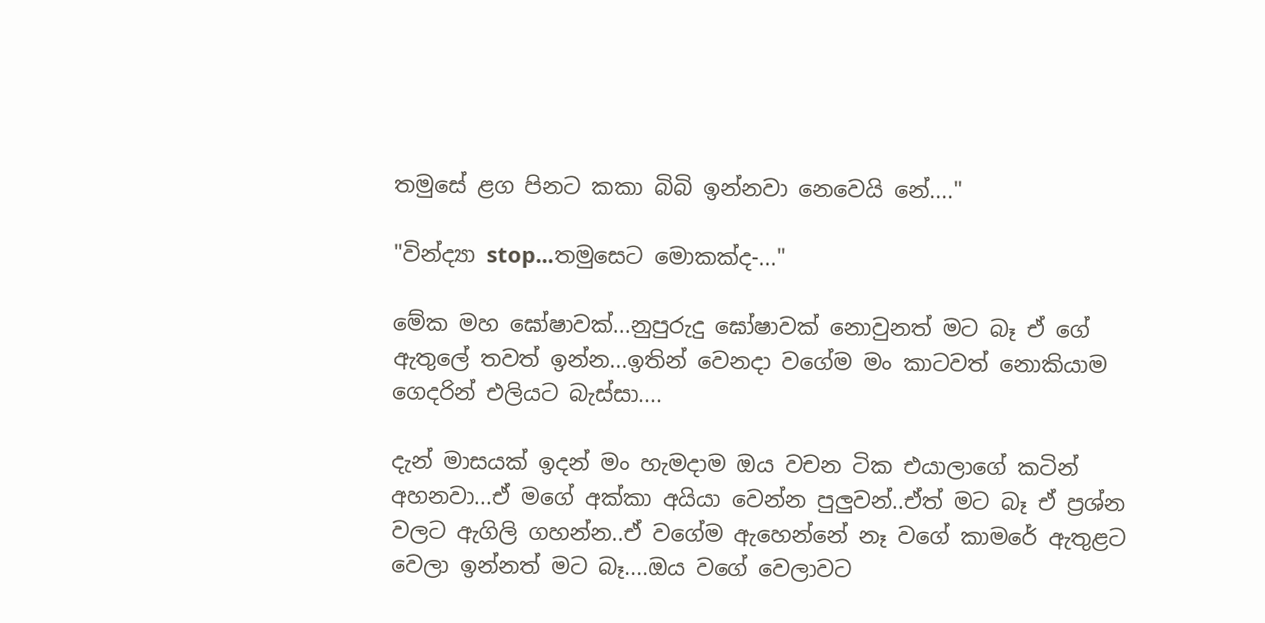තමුසේ ළග පිනට කකා බිබි ඉන්නවා නෙවෙයි නේ...."

"වින්ද්‍යා stop...තමුසෙට මොකක්ද-..."

මේක මහ ඝෝෂාවක්...නුපුරුදු ඝෝෂාවක් නොවුනත් මට බෑ ඒ ගේ ඇතුලේ තවත් ඉන්න...ඉතින් වෙනදා වගේම මං කාටවත් නොකියාම ගෙදරින් එලියට බැස්සා....

දැන් මාසයක් ඉදන් මං හැමදාම ඔය වචන ටික එයාලාගේ කටින් අහනවා...ඒ මගේ අක්කා අයියා වෙන්න පුලුවන්..ඒත් මට බෑ ඒ ප්‍රශ්න වලට ඇගිලි ගහන්න..ඒ වගේම ඇහෙන්නේ නෑ වගේ කාමරේ ඇතුළට වෙලා ඉන්නත් මට බෑ....ඔය වගේ වෙලාවට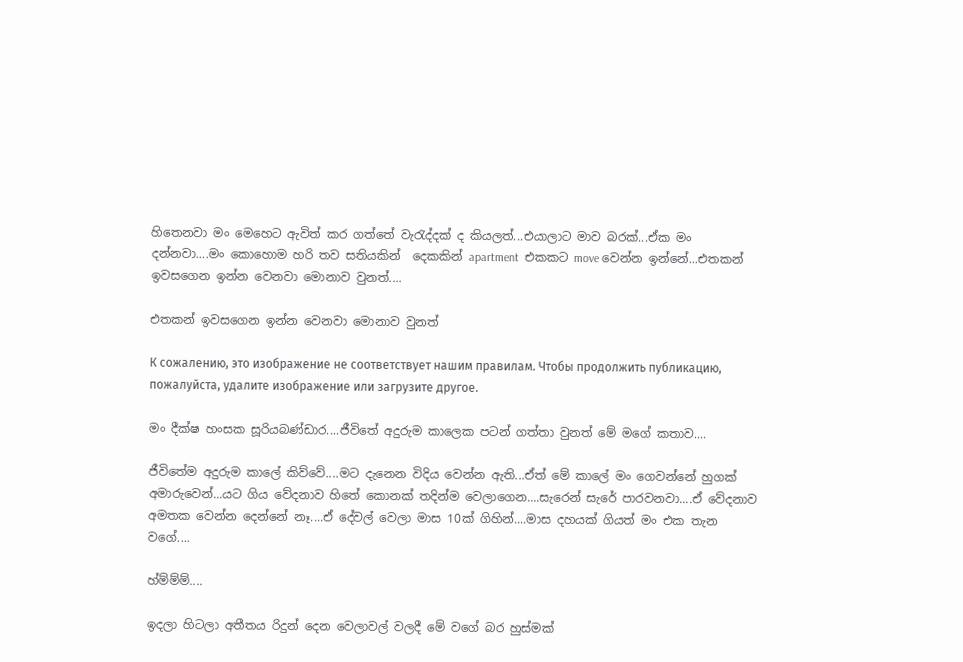හිතෙනවා මං මෙහෙට ඇවිත් කර ගත්තේ වැරැද්දක් ද කියලත්...එයාලාට මාව බරක්...ඒක මං දන්නවා....මං කොහොම හරි තව සතියකින්  දෙකකින් apartment  එකකට move වෙන්න ඉන්නේ...එතකන් ඉවසගෙන ඉන්න වෙනවා මොනාව වුනත්....

එතකන් ඉවසගෙන ඉන්න වෙනවා මොනාව වුනත්

К сожалению, это изображение не соответствует нашим правилам. Чтобы продолжить публикацию, пожалуйста, удалите изображение или загрузите другое.

මං දීක්ෂ හංසක සූරියබණ්ඩාර....ජීවිතේ අදුරුම කාලෙක පටන් ගත්තා වුනත් මේ මගේ කතාව....

ජීවිතේම අදුරුම කාලේ කිව්වේ....මට දැනෙන විදිය වෙන්න ඇති...ඒත් මේ කාලේ මං ගෙවන්නේ හුගක් අමාරුවෙන්...යට ගිය වේදනාව හිතේ කොනක් තදින්ම වෙලාගෙන....සැරෙන් සැරේ පාරවනවා....ඒ වේදනාව අමතක වෙන්න දෙන්නේ නෑ....ඒ දේවල් වෙලා මාස 10ක් ගිහින්....මාස දහයක් ගියත් මං එක තැන වගේ....

හ්ම්ම්ම්....

ඉදලා හිටලා අතීතය රිදුන් දෙන වෙලාවල් වලදී මේ වගේ බර හුස්මක්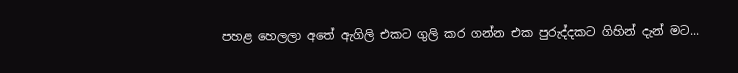පහළ හෙලලා අතේ ඇගිලි එකට ගුලි කර ගන්න එක පුරුද්දකට ගිහින් දැන් මට...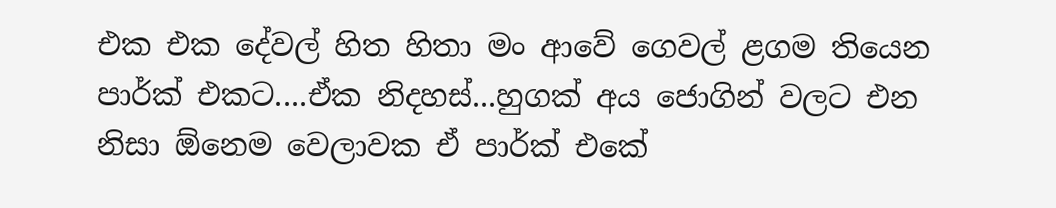එක එක දේවල් හිත හිතා මං ආවේ ගෙවල් ළගම තියෙන පාර්ක් එකට....ඒක නිදහස්...හුගක් අය ජොගින් වලට එන නිසා ඕනෙම වෙලාවක ඒ පාර්ක් එකේ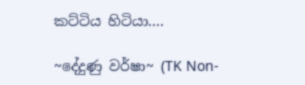කට්ටිය හිටියා....

~දේදුණු වර්ෂා~ (TK Non-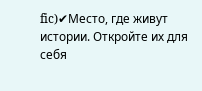fic)✔Место, где живут истории. Откройте их для себя